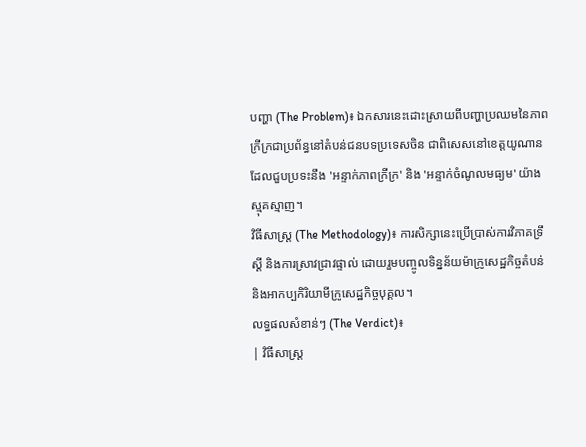បញ្ហា (The Problem)៖ ឯកសារនេះដោះស្រាយពីបញ្ហាប្រឈមនៃភាពក្រីក្រជាប្រព័ន្ធនៅតំបន់ជនបទប្រទេសចិន ជាពិសេសនៅខេត្តយូណាន ដែលជួបប្រទះនឹង 'អន្ទាក់ភាពក្រីក្រ' និង 'អន្ទាក់ចំណូលមធ្យម' យ៉ាងស្មុគស្មាញ។
វិធីសាស្ត្រ (The Methodology)៖ ការសិក្សានេះប្រើប្រាស់ការវិភាគទ្រឹស្តី និងការស្រាវជ្រាវផ្ទាល់ ដោយរួមបញ្ចូលទិន្នន័យម៉ាក្រូសេដ្ឋកិច្ចតំបន់ និងអាកប្បកិរិយាមីក្រូសេដ្ឋកិច្ចបុគ្គល។
លទ្ធផលសំខាន់ៗ (The Verdict)៖
| វិធីសាស្ត្រ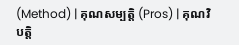(Method) | គុណសម្បត្តិ (Pros) | គុណវិបត្តិ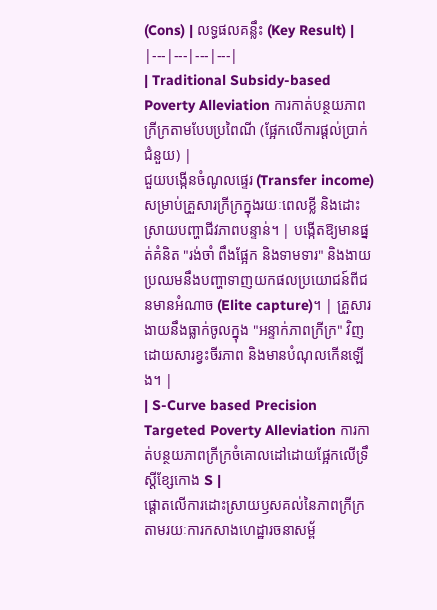(Cons) | លទ្ធផលគន្លឹះ (Key Result) |
|---|---|---|---|
| Traditional Subsidy-based Poverty Alleviation ការកាត់បន្ថយភាពក្រីក្រតាមបែបប្រពៃណី (ផ្អែកលើការផ្តល់ប្រាក់ជំនួយ) |
ជួយបង្កើនចំណូលផ្ទេរ (Transfer income) សម្រាប់គ្រួសារក្រីក្រក្នុងរយៈពេលខ្លី និងដោះស្រាយបញ្ហាជីវភាពបន្ទាន់។ | បង្កើតឱ្យមានផ្នត់គំនិត "រង់ចាំ ពឹងផ្អែក និងទាមទារ" និងងាយប្រឈមនឹងបញ្ហាទាញយកផលប្រយោជន៍ពីជនមានអំណាច (Elite capture)។ | គ្រួសារងាយនឹងធ្លាក់ចូលក្នុង "អន្ទាក់ភាពក្រីក្រ" វិញ ដោយសារខ្វះចីរភាព និងមានបំណុលកើនឡើង។ |
| S-Curve based Precision Targeted Poverty Alleviation ការកាត់បន្ថយភាពក្រីក្រចំគោលដៅដោយផ្អែកលើទ្រឹស្តីខ្សែកោង S |
ផ្តោតលើការដោះស្រាយឫសគល់នៃភាពក្រីក្រ តាមរយៈការកសាងហេដ្ឋារចនាសម្ព័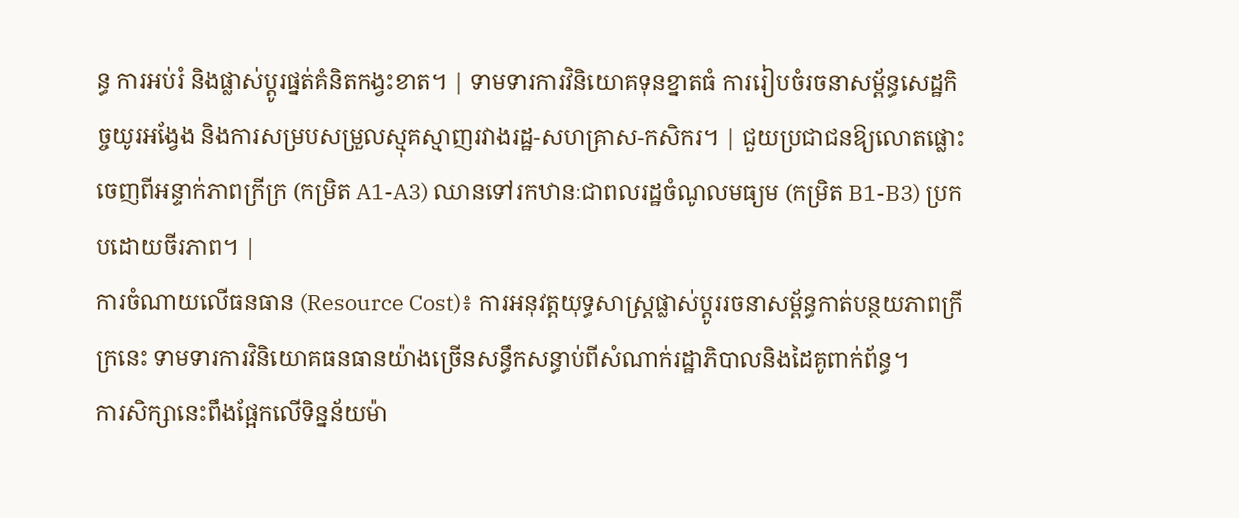ន្ធ ការអប់រំ និងផ្លាស់ប្តូរផ្នត់គំនិតកង្វះខាត។ | ទាមទារការវិនិយោគទុនខ្នាតធំ ការរៀបចំរចនាសម្ព័ន្ធសេដ្ឋកិច្ចយូរអង្វែង និងការសម្របសម្រួលស្មុគស្មាញរវាងរដ្ឋ-សហគ្រាស-កសិករ។ | ជួយប្រជាជនឱ្យលោតផ្លោះចេញពីអន្ទាក់ភាពក្រីក្រ (កម្រិត A1-A3) ឈានទៅរកឋានៈជាពលរដ្ឋចំណូលមធ្យម (កម្រិត B1-B3) ប្រកបដោយចីរភាព។ |
ការចំណាយលើធនធាន (Resource Cost)៖ ការអនុវត្តយុទ្ធសាស្ត្រផ្លាស់ប្តូររចនាសម្ព័ន្ធកាត់បន្ថយភាពក្រីក្រនេះ ទាមទារការវិនិយោគធនធានយ៉ាងច្រើនសន្ធឹកសន្ធាប់ពីសំណាក់រដ្ឋាភិបាលនិងដៃគូពាក់ព័ន្ធ។
ការសិក្សានេះពឹងផ្អែកលើទិន្នន័យម៉ា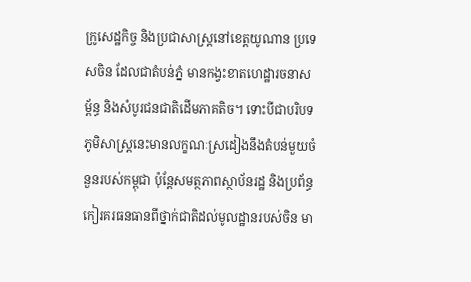ក្រូសេដ្ឋកិច្ច និងប្រជាសាស្ត្រនៅខេត្តយូណាន ប្រទេសចិន ដែលជាតំបន់ភ្នំ មានកង្វះខាតហេដ្ឋារចនាសម្ព័ន្ធ និងសំបូរជនជាតិដើមភាគតិច។ ទោះបីជាបរិបទភូមិសាស្ត្រនេះមានលក្ខណៈស្រដៀងនឹងតំបន់មួយចំនួនរបស់កម្ពុជា ប៉ុន្តែសមត្ថភាពស្ថាប័នរដ្ឋ និងប្រព័ន្ធកៀរគរធនធានពីថ្នាក់ជាតិដល់មូលដ្ឋានរបស់ចិន មា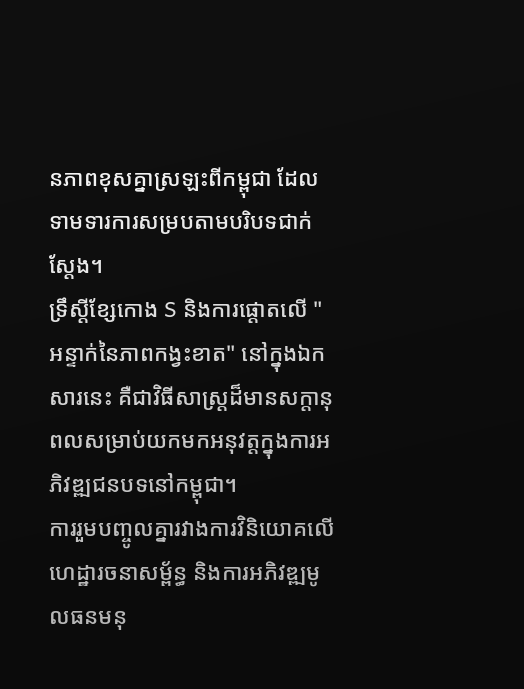នភាពខុសគ្នាស្រឡះពីកម្ពុជា ដែលទាមទារការសម្របតាមបរិបទជាក់ស្តែង។
ទ្រឹស្តីខ្សែកោង S និងការផ្តោតលើ "អន្ទាក់នៃភាពកង្វះខាត" នៅក្នុងឯកសារនេះ គឺជាវិធីសាស្ត្រដ៏មានសក្តានុពលសម្រាប់យកមកអនុវត្តក្នុងការអភិវឌ្ឍជនបទនៅកម្ពុជា។
ការរួមបញ្ចូលគ្នារវាងការវិនិយោគលើហេដ្ឋារចនាសម្ព័ន្ធ និងការអភិវឌ្ឍមូលធនមនុ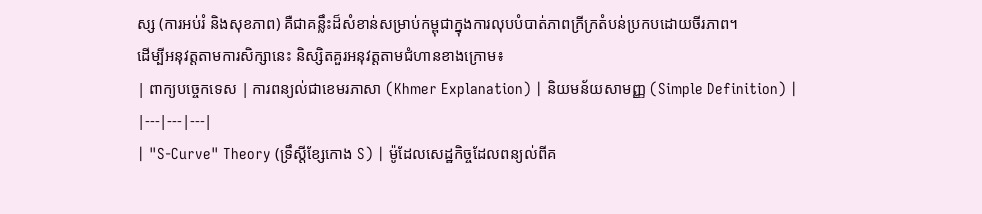ស្ស (ការអប់រំ និងសុខភាព) គឺជាគន្លឹះដ៏សំខាន់សម្រាប់កម្ពុជាក្នុងការលុបបំបាត់ភាពក្រីក្រតំបន់ប្រកបដោយចីរភាព។
ដើម្បីអនុវត្តតាមការសិក្សានេះ និស្សិតគួរអនុវត្តតាមជំហានខាងក្រោម៖
| ពាក្យបច្ចេកទេស | ការពន្យល់ជាខេមរភាសា (Khmer Explanation) | និយមន័យសាមញ្ញ (Simple Definition) |
|---|---|---|
| "S-Curve" Theory (ទ្រឹស្តីខ្សែកោង S) | ម៉ូដែលសេដ្ឋកិច្ចដែលពន្យល់ពីគ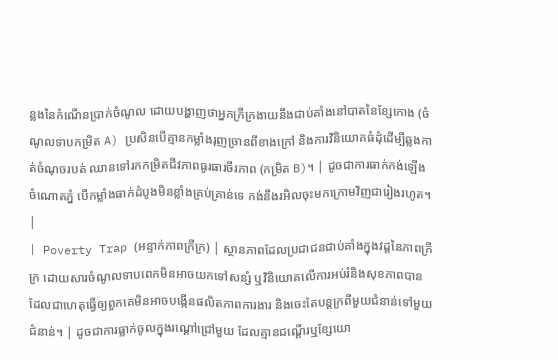ន្លងនៃកំណើនប្រាក់ចំណូល ដោយបង្ហាញថាអ្នកក្រីក្រងាយនឹងជាប់គាំងនៅបាតនៃខ្សែកោង (ចំណូលទាបកម្រិត A) ប្រសិនបើគ្មានកម្លាំងរុញច្រានពីខាងក្រៅ និងការវិនិយោគធំដុំដើម្បីឆ្លងកាត់ចំណុចរបត់ ឈានទៅរកកម្រិតជីវភាពធូរធារចីរភាព (កម្រិត B)។ | ដូចជាការធាក់កង់ឡើងចំណោតភ្នំ បើកម្លាំងធាក់ដំបូងមិនខ្លាំងគ្រប់គ្រាន់ទេ កង់នឹងរអិលចុះមកក្រោមវិញជារៀងរហូត។ |
| Poverty Trap (អន្ទាក់ភាពក្រីក្រ) | ស្ថានភាពដែលប្រជាជនជាប់គាំងក្នុងវដ្តនៃភាពក្រីក្រ ដោយសារចំណូលទាបពេកមិនអាចយកទៅសន្សំ ឬវិនិយោគលើការអប់រំនិងសុខភាពបាន ដែលជាហេតុធ្វើឲ្យពួកគេមិនអាចបង្កើនផលិតភាពការងារ និងចេះតែបន្តក្រពីមួយជំនាន់ទៅមួយជំនាន់។ | ដូចជាការធ្លាក់ចូលក្នុងរណ្តៅជ្រៅមួយ ដែលគ្មានជណ្តើរឬខ្សែយោ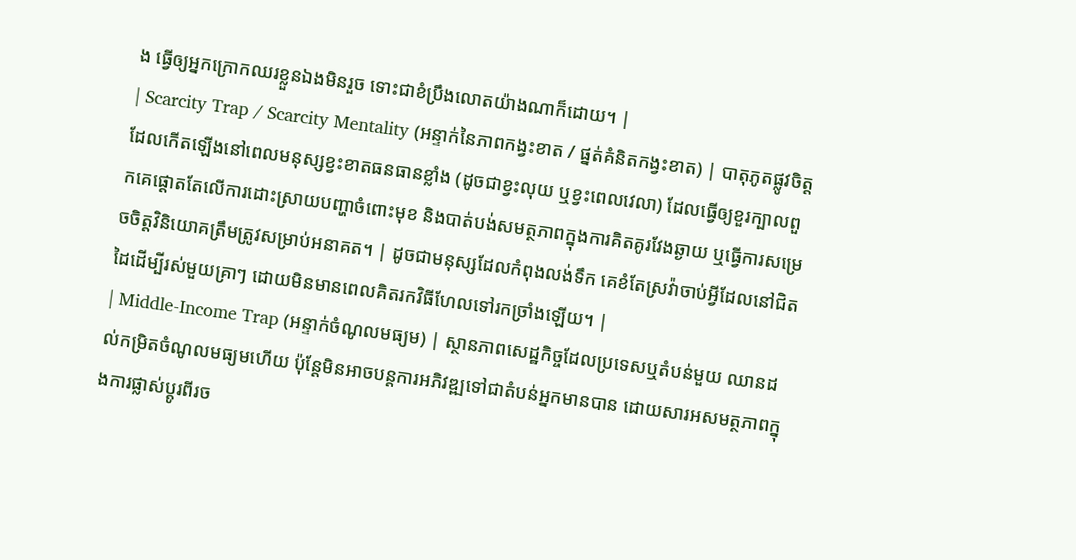ង ធ្វើឲ្យអ្នកក្រោកឈរខ្លួនឯងមិនរួច ទោះជាខំប្រឹងលោតយ៉ាងណាក៏ដោយ។ |
| Scarcity Trap / Scarcity Mentality (អន្ទាក់នៃភាពកង្វះខាត / ផ្នត់គំនិតកង្វះខាត) | បាតុភូតផ្លូវចិត្តដែលកើតឡើងនៅពេលមនុស្សខ្វះខាតធនធានខ្លាំង (ដូចជាខ្វះលុយ ឬខ្វះពេលវេលា) ដែលធ្វើឲ្យខួរក្បាលពួកគេផ្តោតតែលើការដោះស្រាយបញ្ហាចំពោះមុខ និងបាត់បង់សមត្ថភាពក្នុងការគិតគូរវែងឆ្ងាយ ឬធ្វើការសម្រេចចិត្តវិនិយោគត្រឹមត្រូវសម្រាប់អនាគត។ | ដូចជាមនុស្សដែលកំពុងលង់ទឹក គេខំតែស្រវ៉ាចាប់អ្វីដែលនៅជិតដៃដើម្បីរស់មួយគ្រាៗ ដោយមិនមានពេលគិតរកវិធីហែលទៅរកច្រាំងឡើយ។ |
| Middle-Income Trap (អន្ទាក់ចំណូលមធ្យម) | ស្ថានភាពសេដ្ឋកិច្ចដែលប្រទេសឬតំបន់មួយ ឈានដល់កម្រិតចំណូលមធ្យមហើយ ប៉ុន្តែមិនអាចបន្តការអភិវឌ្ឍទៅជាតំបន់អ្នកមានបាន ដោយសារអសមត្ថភាពក្នុងការផ្លាស់ប្តូរពីរច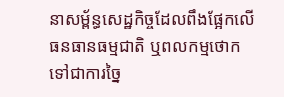នាសម្ព័ន្ធសេដ្ឋកិច្ចដែលពឹងផ្អែកលើធនធានធម្មជាតិ ឬពលកម្មថោក ទៅជាការច្នៃ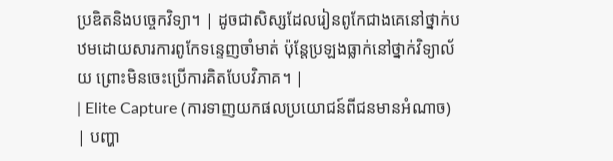ប្រឌិតនិងបច្ចេកវិទ្យា។ | ដូចជាសិស្សដែលរៀនពូកែជាងគេនៅថ្នាក់បឋមដោយសារការពូកែទន្ទេញចាំមាត់ ប៉ុន្តែប្រឡងធ្លាក់នៅថ្នាក់វិទ្យាល័យ ព្រោះមិនចេះប្រើការគិតបែបវិភាគ។ |
| Elite Capture (ការទាញយកផលប្រយោជន៍ពីជនមានអំណាច) | បញ្ហា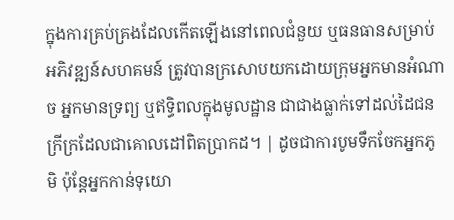ក្នុងការគ្រប់គ្រងដែលកើតឡើងនៅពេលជំនួយ ឬធនធានសម្រាប់អភិវឌ្ឍន៍សហគមន៍ ត្រូវបានក្រសោបយកដោយក្រុមអ្នកមានអំណាច អ្នកមានទ្រព្យ ឬឥទ្ធិពលក្នុងមូលដ្ឋាន ជាជាងធ្លាក់ទៅដល់ដៃជនក្រីក្រដែលជាគោលដៅពិតប្រាកដ។ | ដូចជាការបូមទឹកចែកអ្នកភូមិ ប៉ុន្តែអ្នកកាន់ទុយោ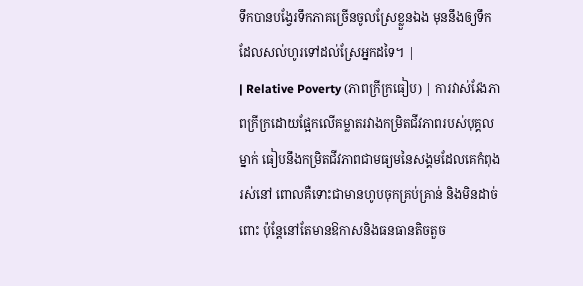ទឹកបានបង្វែរទឹកភាគច្រើនចូលស្រែខ្លួនឯង មុននឹងឲ្យទឹកដែលសល់ហូរទៅដល់ស្រែអ្នកដទៃ។ |
| Relative Poverty (ភាពក្រីក្រធៀប) | ការវាស់វែងភាពក្រីក្រដោយផ្អែកលើគម្លាតរវាងកម្រិតជីវភាពរបស់បុគ្គលម្នាក់ ធៀបនឹងកម្រិតជីវភាពជាមធ្យមនៃសង្គមដែលគេកំពុងរស់នៅ ពោលគឺទោះជាមានហូបចុកគ្រប់គ្រាន់ និងមិនដាច់ពោះ ប៉ុន្តែនៅតែមានឱកាសនិងធនធានតិចតួច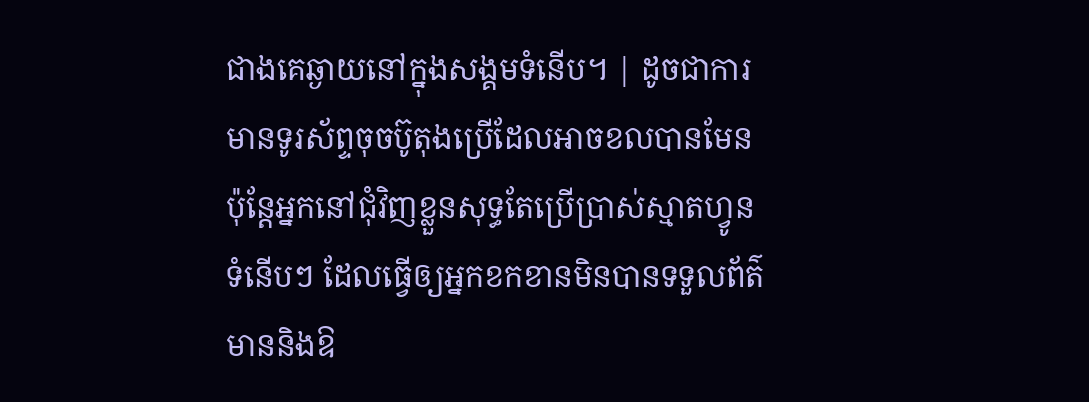ជាងគេឆ្ងាយនៅក្នុងសង្គមទំនើប។ | ដូចជាការមានទូរស័ព្ទចុចប៊ូតុងប្រើដែលអាចខលបានមែន ប៉ុន្តែអ្នកនៅជុំវិញខ្លួនសុទ្ធតែប្រើប្រាស់ស្មាតហ្វូនទំនើបៗ ដែលធ្វើឲ្យអ្នកខកខានមិនបានទទួលព័ត៌មាននិងឱ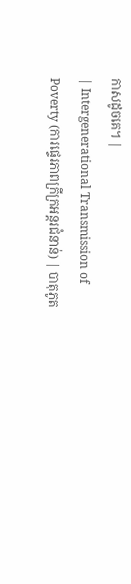កាសដូចគេ។ |
| Intergenerational Transmission of Poverty (ការផ្ទេរភាពក្រីក្រអន្តរជំនាន់) | បាតុភូត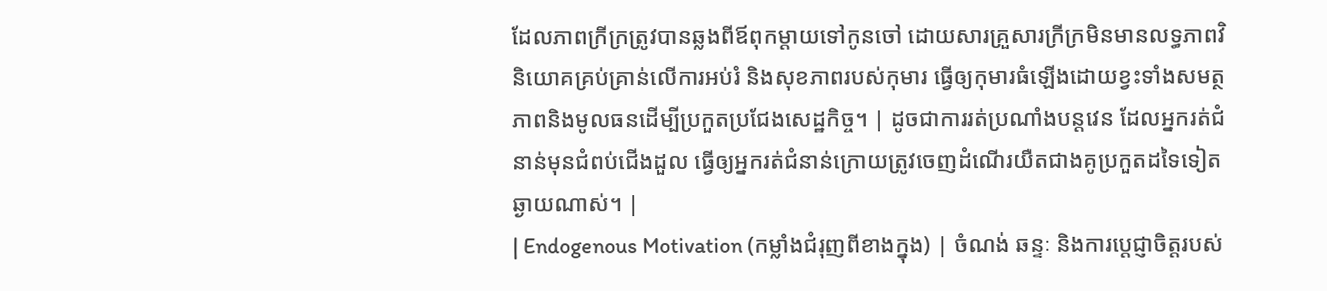ដែលភាពក្រីក្រត្រូវបានឆ្លងពីឪពុកម្តាយទៅកូនចៅ ដោយសារគ្រួសារក្រីក្រមិនមានលទ្ធភាពវិនិយោគគ្រប់គ្រាន់លើការអប់រំ និងសុខភាពរបស់កុមារ ធ្វើឲ្យកុមារធំឡើងដោយខ្វះទាំងសមត្ថភាពនិងមូលធនដើម្បីប្រកួតប្រជែងសេដ្ឋកិច្ច។ | ដូចជាការរត់ប្រណាំងបន្តវេន ដែលអ្នករត់ជំនាន់មុនជំពប់ជើងដួល ធ្វើឲ្យអ្នករត់ជំនាន់ក្រោយត្រូវចេញដំណើរយឺតជាងគូប្រកួតដទៃទៀតឆ្ងាយណាស់។ |
| Endogenous Motivation (កម្លាំងជំរុញពីខាងក្នុង) | ចំណង់ ឆន្ទៈ និងការប្តេជ្ញាចិត្តរបស់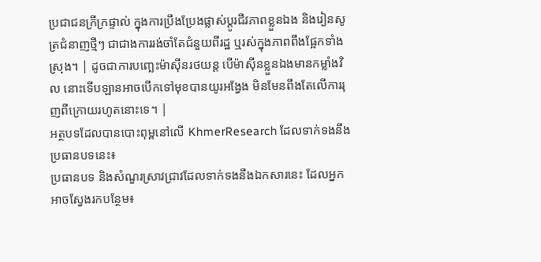ប្រជាជនក្រីក្រផ្ទាល់ ក្នុងការប្រឹងប្រែងផ្លាស់ប្តូរជីវភាពខ្លួនឯង និងរៀនសូត្រជំនាញថ្មីៗ ជាជាងការរង់ចាំតែជំនួយពីរដ្ឋ ឬរស់ក្នុងភាពពឹងផ្អែកទាំងស្រុង។ | ដូចជាការបញ្ឆេះម៉ាស៊ីនរថយន្ត បើម៉ាស៊ីនខ្លួនឯងមានកម្លាំងវិល នោះទើបឡានអាចបើកទៅមុខបានយូរអង្វែង មិនមែនពឹងតែលើការរុញពីក្រោយរហូតនោះទេ។ |
អត្ថបទដែលបានបោះពុម្ពនៅលើ KhmerResearch ដែលទាក់ទងនឹងប្រធានបទនេះ៖
ប្រធានបទ និងសំណួរស្រាវជ្រាវដែលទាក់ទងនឹងឯកសារនេះ ដែលអ្នកអាចស្វែងរកបន្ថែម៖